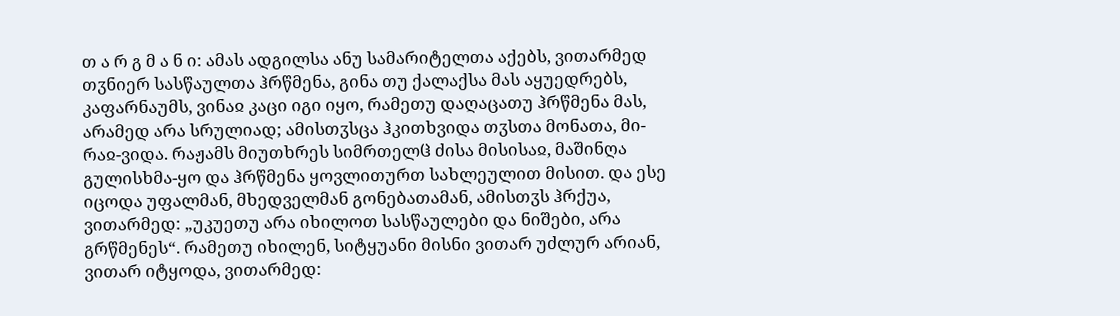თ ა რ გ მ ა ნ ი: ამას ადგილსა ანუ სამარიტელთა აქებს, ვითარმედ თჳნიერ სასწაულთა ჰრწმენა, გინა თუ ქალაქსა მას აყუედრებს, კაფარნაუმს, ვინაჲ კაცი იგი იყო, რამეთუ დაღაცათუ ჰრწმენა მას, არამედ არა სრულიად; ამისთჳსცა ჰკითხვიდა თჳსთა მონათა, მი-რაჲ-ვიდა. რაჟამს მიუთხრეს სიმრთელჱ ძისა მისისაჲ, მაშინღა გულისხმა-ყო და ჰრწმენა ყოვლითურთ სახლეულით მისით. და ესე იცოდა უფალმან, მხედველმან გონებათამან, ამისთჳს ჰრქუა, ვითარმედ: „უკუეთუ არა იხილოთ სასწაულები და ნიშები, არა გრწმენეს“. რამეთუ იხილენ, სიტყუანი მისნი ვითარ უძლურ არიან, ვითარ იტყოდა, ვითარმედ: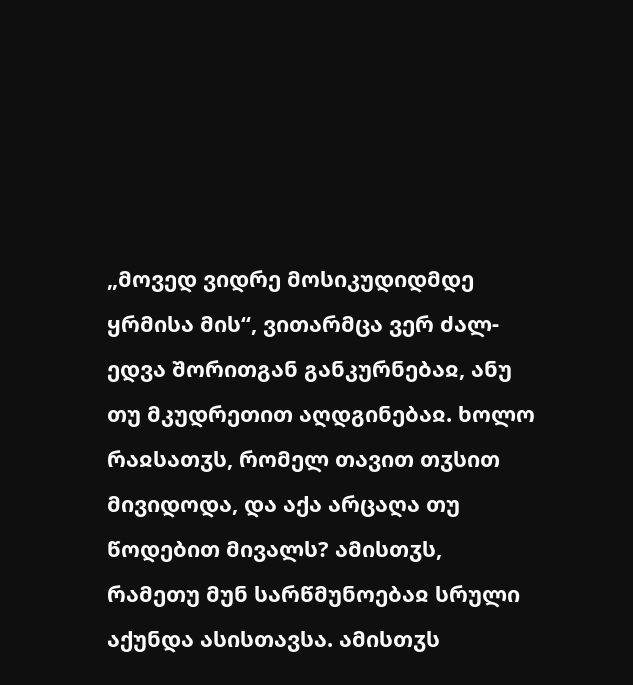„მოვედ ვიდრე მოსიკუდიდმდე ყრმისა მის“, ვითარმცა ვერ ძალ-ედვა შორითგან განკურნებაჲ, ანუ თუ მკუდრეთით აღდგინებაჲ. ხოლო რაჲსათჳს, რომელ თავით თჳსით მივიდოდა, და აქა არცაღა თუ წოდებით მივალს? ამისთჳს, რამეთუ მუნ სარწმუნოებაჲ სრული აქუნდა ასისთავსა. ამისთჳს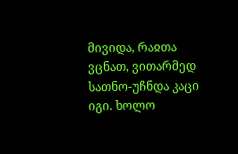მივიდა, რაჲთა ვცნათ, ვითარმედ სათნო-უჩნდა კაცი იგი. ხოლო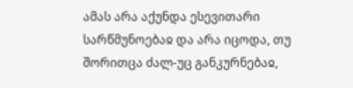ამას არა აქუნდა ესევითარი სარწმუნოებაჲ და არა იცოდა, თუ შორითცა ძალ-უც განკურნებაჲ,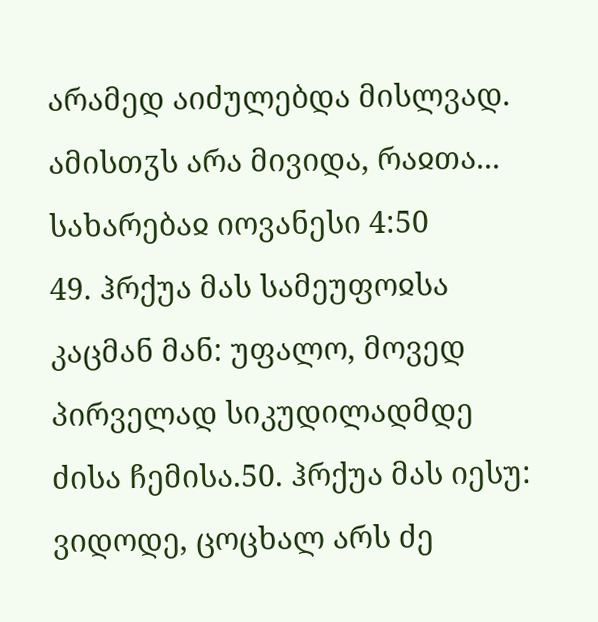არამედ აიძულებდა მისლვად. ამისთჳს არა მივიდა, რაჲთა...
სახარებაჲ იოვანესი 4:50
49. ჰრქუა მას სამეუფოჲსა კაცმან მან: უფალო, მოვედ პირველად სიკუდილადმდე ძისა ჩემისა.50. ჰრქუა მას იესუ: ვიდოდე, ცოცხალ არს ძე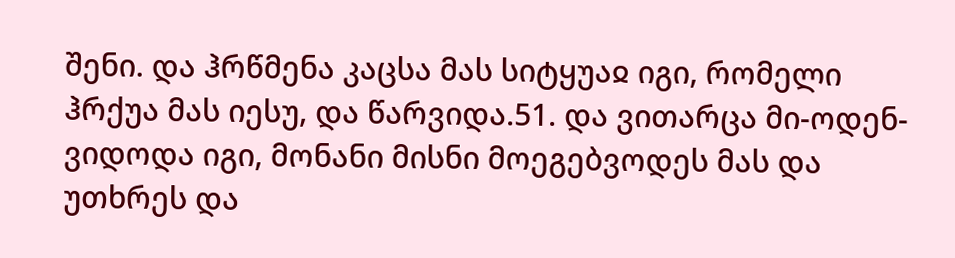შენი. და ჰრწმენა კაცსა მას სიტყუაჲ იგი, რომელი ჰრქუა მას იესუ, და წარვიდა.51. და ვითარცა მი-ოდენ-ვიდოდა იგი, მონანი მისნი მოეგებვოდეს მას და უთხრეს და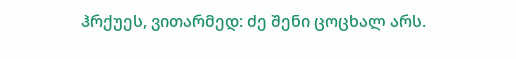ჰრქუეს, ვითარმედ: ძე შენი ცოცხალ არს.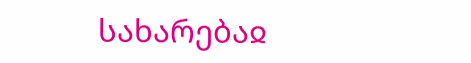სახარებაჲ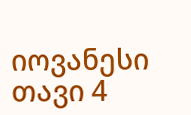იოვანესი თავი 4